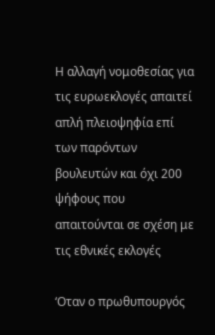Η αλλαγή νομοθεσίας για τις ευρωεκλογές απαιτεί απλή πλειοψηφία επί των παρόντων βουλευτών και όχι 200 ψήφους που απαιτούνται σε σχέση με τις εθνικές εκλογές

‘Οταν ο πρωθυπουργός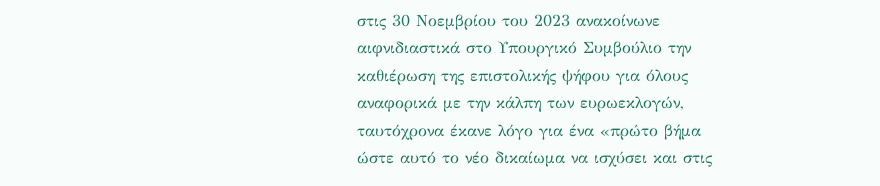στις 30 Νοεμβρίου του 2023 ανακοίνωνε αιφνιδιαστικά στο Υπουργικό Συμβούλιο την καθιέρωση της επιστολικής ψήφου για όλους αναφορικά με την κάλπη των ευρωεκλογών, ταυτόχρονα έκανε λόγο για ένα «πρώτο βήμα ώστε αυτό το νέο δικαίωμα να ισχύσει και στις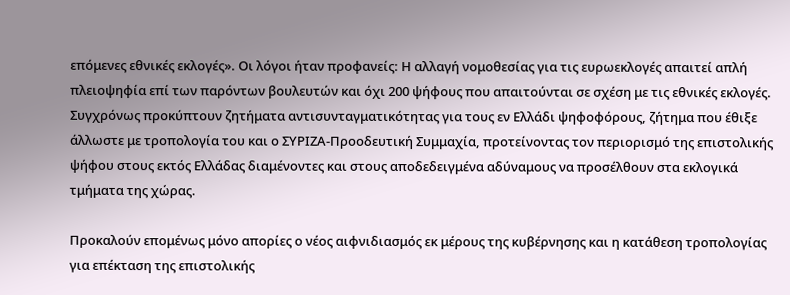επόμενες εθνικές εκλογές». Οι λόγοι ήταν προφανείς: Η αλλαγή νομοθεσίας για τις ευρωεκλογές απαιτεί απλή πλειοψηφία επί των παρόντων βουλευτών και όχι 200 ψήφους που απαιτούνται σε σχέση με τις εθνικές εκλογές. Συγχρόνως προκύπτουν ζητήματα αντισυνταγματικότητας για τους εν Ελλάδι ψηφοφόρους, ζήτημα που έθιξε άλλωστε με τροπολογία του και ο ΣΥΡΙΖΑ-Προοδευτική Συμμαχία, προτείνοντας τον περιορισμό της επιστολικής ψήφου στους εκτός Ελλάδας διαμένοντες και στους αποδεδειγμένα αδύναμους να προσέλθουν στα εκλογικά τμήματα της χώρας.

Προκαλούν επομένως μόνο απορίες ο νέος αιφνιδιασμός εκ μέρους της κυβέρνησης και η κατάθεση τροπολογίας για επέκταση της επιστολικής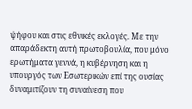ψήφου και στις εθνικές εκλογές. Με την απαράδεκτη αυτή πρωτοβουλία, που μόνο ερωτήματα γεννά, η κυβέρνηση και η υπουργός των Εσωτερικών επί της ουσίας δυναμιτίζουν τη συναίνεση που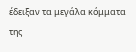έδειξαν τα μεγάλα κόμματα της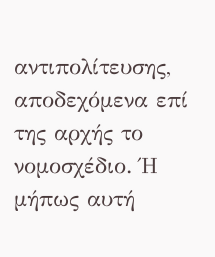αντιπολίτευσης, αποδεχόμενα επί της αρχής το νομοσχέδιο. Ή μήπως αυτή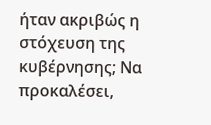ήταν ακριβώς η στόχευση της κυβέρνησης; Να προκαλέσει,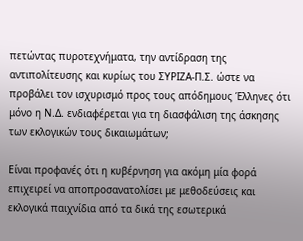πετώντας πυροτεχνήματα, την αντίδραση της αντιπολίτευσης και κυρίως του ΣΥΡΙΖΑ-Π.Σ. ώστε να προβάλει τον ισχυρισμό προς τους απόδημους Έλληνες ότι μόνο η Ν.Δ. ενδιαφέρεται για τη διασφάλιση της άσκησης των εκλογικών τους δικαιωμάτων;

Είναι προφανές ότι η κυβέρνηση για ακόμη μία φορά επιχειρεί να αποπροσανατολίσει με μεθοδεύσεις και εκλογικά παιχνίδια από τα δικά της εσωτερικά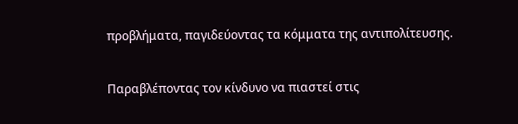προβλήματα, παγιδεύοντας τα κόμματα της αντιπολίτευσης.

Παραβλέποντας τον κίνδυνο να πιαστεί στις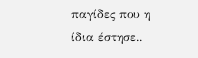παγίδες που η ίδια έστησε..